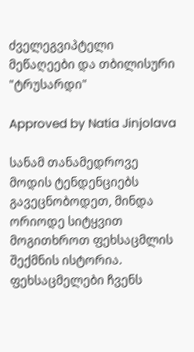ძველეგვიპტელი მეწაღეები და თბილისური "ტრუსარდი"

Approved by Natia Jinjolava

სანამ თანამედროვე მოდის ტენდენციებს გავეცნობოდეთ, მინდა ორიოდე სიტყვით მოგითხროთ ფეხსაცმლის შექმნის ისტორია. ფეხსაცმელები ჩვენს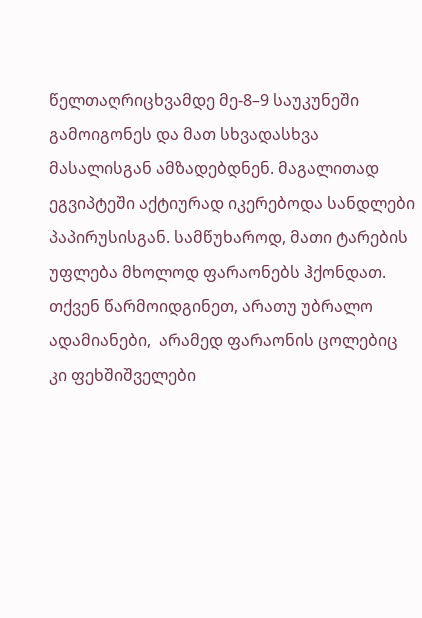წელთაღრიცხვამდე მე-8–9 საუკუნეში გამოიგონეს და მათ სხვადასხვა მასალისგან ამზადებდნენ. მაგალითად ეგვიპტეში აქტიურად იკერებოდა სანდლები პაპირუსისგან. სამწუხაროდ, მათი ტარების უფლება მხოლოდ ფარაონებს ჰქონდათ. თქვენ წარმოიდგინეთ, არათუ უბრალო ადამიანები,  არამედ ფარაონის ცოლებიც კი ფეხშიშველები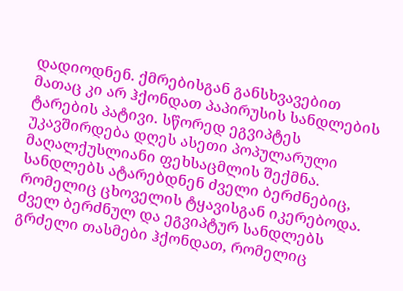დადიოდნენ. ქმრებისგან განსხვავებით მათაც კი არ ჰქონდათ პაპირუსის სანდლების ტარების პატივი. სწორედ ეგვიპტეს უკავშირდება დღეს ასეთი პოპულარული მაღალქუსლიანი ფეხსაცმლის შექმნა.
სანდლებს ატარებდნენ ძველი ბერძნებიც, რომელიც ცხოველის ტყავისგან იკერებოდა. ძველ ბერძნულ და ეგვიპტურ სანდლებს გრძელი თასმები ჰქონდათ, რომელიც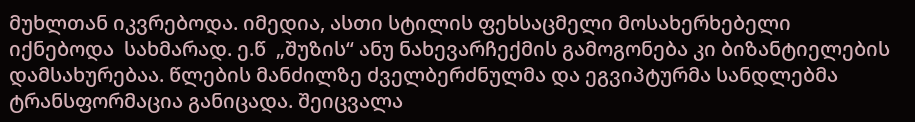მუხლთან იკვრებოდა. იმედია, ასთი სტილის ფეხსაცმელი მოსახერხებელი იქნებოდა  სახმარად. ე.წ  „შუზის“ ანუ ნახევარჩექმის გამოგონება კი ბიზანტიელების დამსახურებაა. წლების მანძილზე ძველბერძნულმა და ეგვიპტურმა სანდლებმა ტრანსფორმაცია განიცადა. შეიცვალა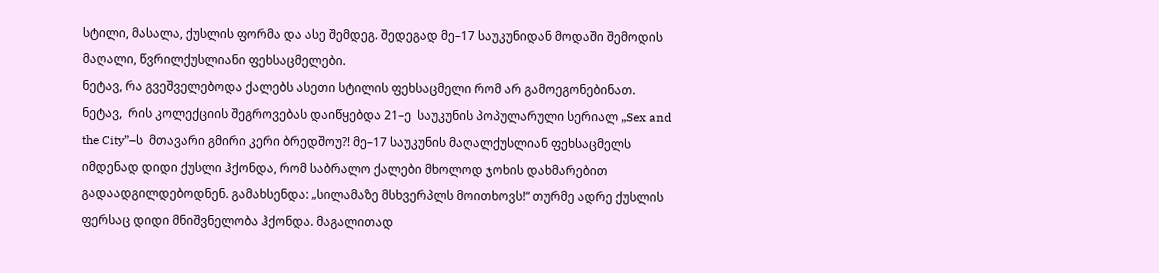სტილი, მასალა, ქუსლის ფორმა და ასე შემდეგ. შედეგად მე–17 საუკუნიდან მოდაში შემოდის მაღალი, წვრილქუსლიანი ფეხსაცმელები.
ნეტავ, რა გვეშველებოდა ქალებს ასეთი სტილის ფეხსაცმელი რომ არ გამოეგონებინათ. ნეტავ,  რის კოლექციის შეგროვებას დაიწყებდა 21–ე  საუკუნის პოპულარული სერიალ „Sex and the City”–ს  მთავარი გმირი კერი ბრედშოუ?! მე–17 საუკუნის მაღალქუსლიან ფეხსაცმელს იმდენად დიდი ქუსლი ჰქონდა, რომ საბრალო ქალები მხოლოდ ჯოხის დახმარებით გადაადგილდებოდნენ. გამახსენდა: „სილამაზე მსხვერპლს მოითხოვს!“ თურმე ადრე ქუსლის ფერსაც დიდი მნიშვნელობა ჰქონდა. მაგალითად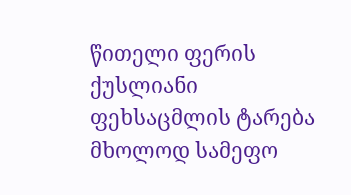წითელი ფერის ქუსლიანი ფეხსაცმლის ტარება მხოლოდ სამეფო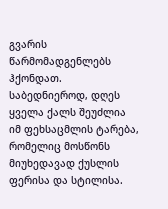გვარის  წარმომადგენლებს ჰქონდათ.
საბედნიეროდ, დღეს ყველა ქალს შეუძლია იმ ფეხსაცმლის ტარება, რომელიც მოსწონს მიუხედავად ქუსლის ფერისა და სტილისა.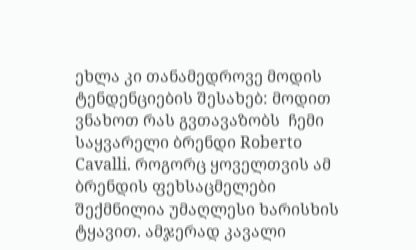ეხლა კი თანამედროვე მოდის ტენდენციების შესახებ: მოდით ვნახოთ რას გვთავაზობს  ჩემი საყვარელი ბრენდი Roberto Cavalli. როგორც ყოველთვის ამ ბრენდის ფეხსაცმელები შექმნილია უმაღლესი ხარისხის ტყავით. ამჯერად კავალი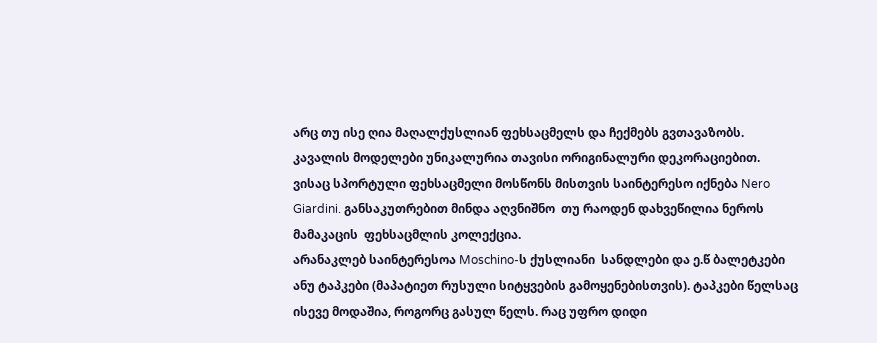არც თუ ისე ღია მაღალქუსლიან ფეხსაცმელს და ჩექმებს გვთავაზობს. კავალის მოდელები უნიკალურია თავისი ორიგინალური დეკორაციებით.
ვისაც სპორტული ფეხსაცმელი მოსწონს მისთვის საინტერესო იქნება Nero Giardini. განსაკუთრებით მინდა აღვნიშნო  თუ რაოდენ დახვეწილია ნეროს მამაკაცის  ფეხსაცმლის კოლექცია.
არანაკლებ საინტერესოა Moschino-ს ქუსლიანი  სანდლები და ე.წ ბალეტკები ანუ ტაპკები (მაპატიეთ რუსული სიტყვების გამოყენებისთვის). ტაპკები წელსაც ისევე მოდაშია, როგორც გასულ წელს. რაც უფრო დიდი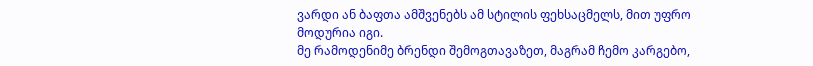ვარდი ან ბაფთა ამშვენებს ამ სტილის ფეხსაცმელს, მით უფრო მოდურია იგი.
მე რამოდენიმე ბრენდი შემოგთავაზეთ, მაგრამ ჩემო კარგებო,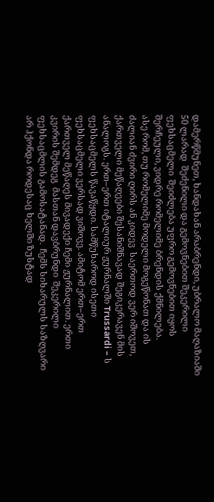დამერწმუნეთ, ხანდახან არაბრენდი, უბრალო მაღაზიაში 50 ლარად  შეძენილი და გემოვნებით შეკერილი ფეხსაცმელი  შეიძლება უფრო გემოვნებით იყოს შერჩეული, ვიდრე რომელიმე ბრენდის ქმნილება.
ასე რომ, თუ რომელიმე მოდელი მოგეწონათ და ის ძალიან ძვირი ღირს ან კიდევ  საერთოდ ვერ იშოვეთ, ქართველი მეწაღეები შესანიშნავად შეგიკერავენ მის ანალოგს. ერთ–ერთ იტალიურ ჟურნალში Trussardi – ს ფეხსაცმელს წავაწყდი. სამწუხაროდ ისეთი ფეხსაცმელი ვერსად ვიშოვე. ამიტომ ერთ–ერთ  ქართველ მეწაღეს მივადექი ჩემი ჟურნალით. ერთი კვირის შემდეგ  მასთან დავბრუნდი  შეკერილი ფეხსაცმლის გამოსატანად.  ჩემს სიხარულს საზღვარი არ ჰქონდა როდესაც ხელში ზუსტად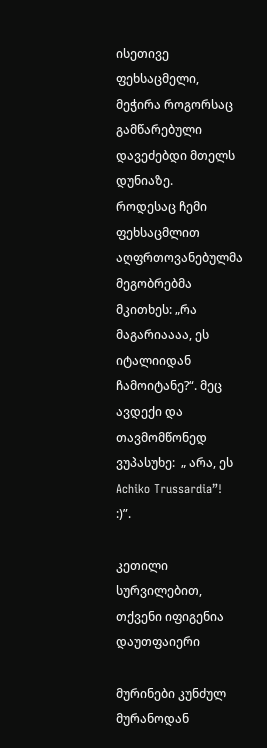ისეთივე ფეხსაცმელი, მეჭირა როგორსაც გამწარებული დავეძებდი მთელს დუნიაზე.
როდესაც ჩემი ფეხსაცმლით აღფრთოვანებულმა მეგობრებმა მკითხეს: „რა მაგარიაააა, ეს იტალიიდან ჩამოიტანე?“. მეც ავდექი და თავმომწონედ ვუპასუხე:  „ არა, ეს Achiko Trussardia”! :)”.

კეთილი სურვილებით,  თქვენი იფიგენია დაუთფაიერი

მურინები კუნძულ მურანოდან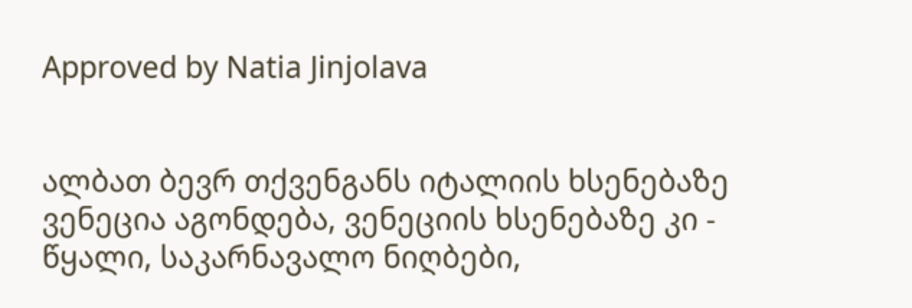Approved by Natia Jinjolava


ალბათ ბევრ თქვენგანს იტალიის ხსენებაზე ვენეცია აგონდება, ვენეციის ხსენებაზე კი - წყალი, საკარნავალო ნიღბები,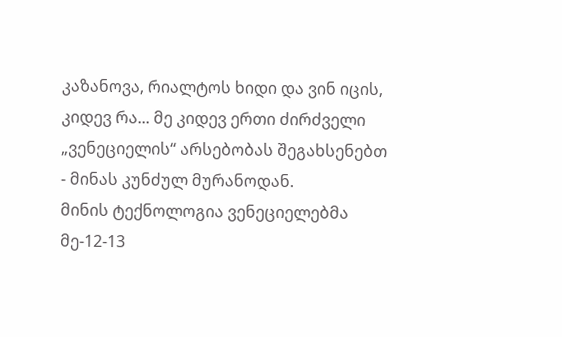კაზანოვა, რიალტოს ხიდი და ვინ იცის, კიდევ რა... მე კიდევ ერთი ძირძველი „ვენეციელის“ არსებობას შეგახსენებთ - მინას კუნძულ მურანოდან.
მინის ტექნოლოგია ვენეციელებმა მე-12-13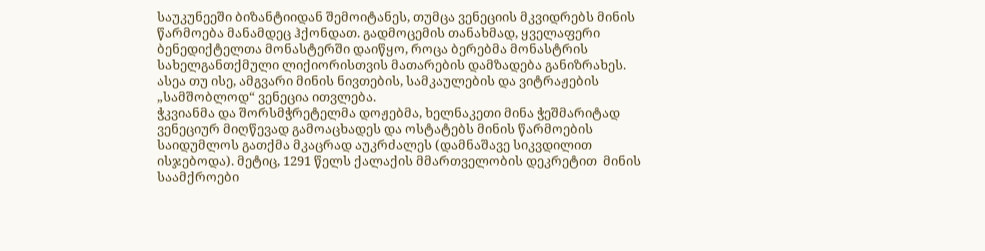საუკუნეეში ბიზანტიიდან შემოიტანეს, თუმცა ვენეციის მკვიდრებს მინის წარმოება მანამდეც ჰქონდათ. გადმოცემის თანახმად, ყველაფერი ბენედიქტელთა მონასტერში დაიწყო, როცა ბერებმა მონასტრის სახელგანთქმული ლიქიორისთვის მათარების დამზადება განიზრახეს. ასეა თუ ისე, ამგვარი მინის ნივთების, სამკაულების და ვიტრაჟების „სამშობლოდ“ ვენეცია ითვლება.
ჭკვიანმა და შორსმჭრეტელმა დოჟებმა, ხელნაკეთი მინა ჭეშმარიტად ვენეციურ მიღწევად გამოაცხადეს და ოსტატებს მინის წარმოების საიდუმლოს გათქმა მკაცრად აუკრძალეს (დამნაშავე სიკვდილით ისჯებოდა). მეტიც, 1291 წელს ქალაქის მმართველობის დეკრეტით  მინის საამქროები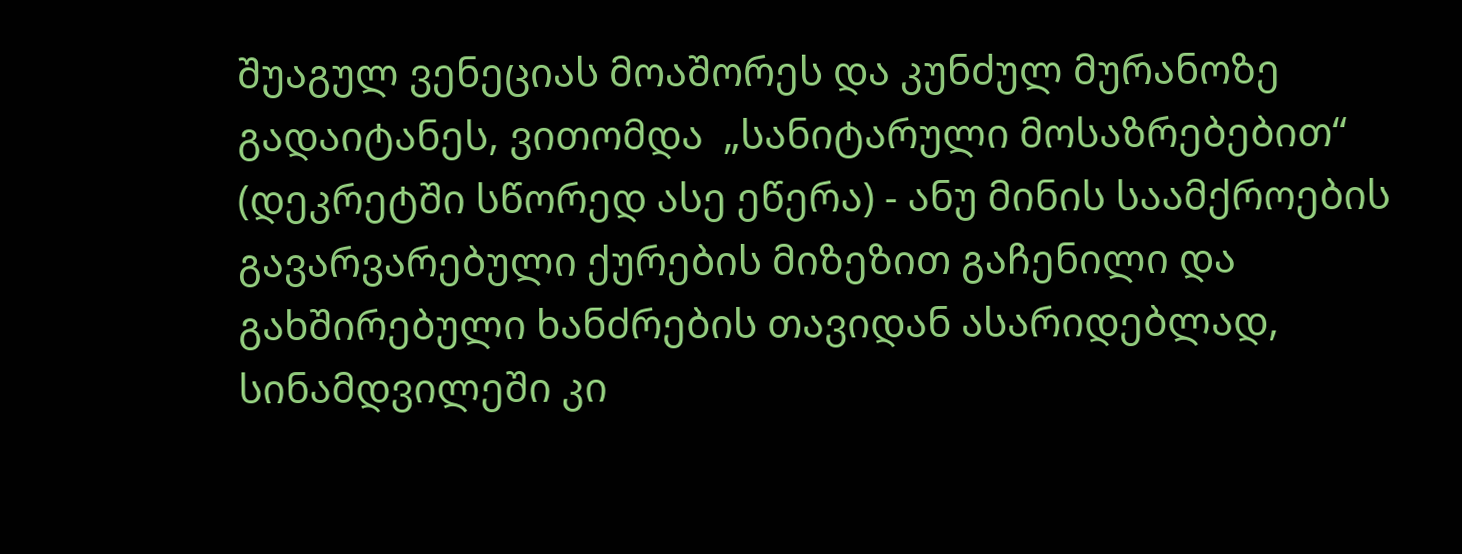შუაგულ ვენეციას მოაშორეს და კუნძულ მურანოზე გადაიტანეს, ვითომდა  „სანიტარული მოსაზრებებით“ (დეკრეტში სწორედ ასე ეწერა) - ანუ მინის საამქროების გავარვარებული ქურების მიზეზით გაჩენილი და გახშირებული ხანძრების თავიდან ასარიდებლად, სინამდვილეში კი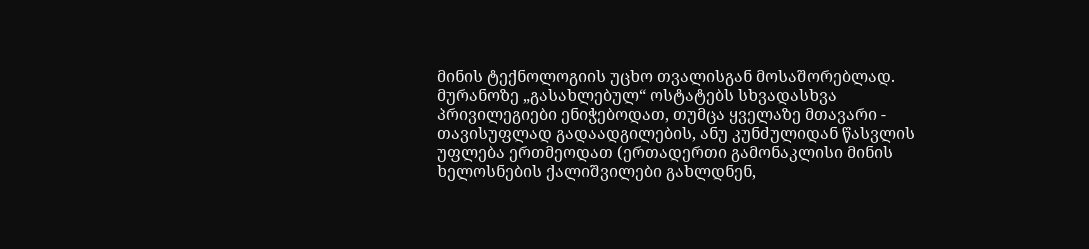მინის ტექნოლოგიის უცხო თვალისგან მოსაშორებლად. მურანოზე „გასახლებულ“ ოსტატებს სხვადასხვა პრივილეგიები ენიჭებოდათ, თუმცა ყველაზე მთავარი - თავისუფლად გადაადგილების, ანუ კუნძულიდან წასვლის უფლება ერთმეოდათ (ერთადერთი გამონაკლისი მინის ხელოსნების ქალიშვილები გახლდნენ,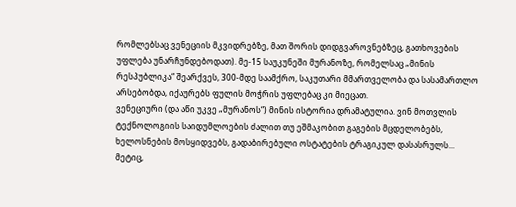რომლებსაც ვენეციის მკვიდრებზე, მათ შორის დიდგვაროვნებზეც, გათხოვების უფლება უნარჩუნდებოდათ). მე-15 საუკუნეში მურანოზე, რომელსაც „მინის რესპუბლიკა“ შეარქვეს, 300-მდე საამქრო, საკუთარი მმართველობა და სასამართლო არსებობდა, იქაურებს ფულის მოჭრის უფლებაც კი მიეცათ.
ვენეციური (და აწი უკვე „მურანოს“) მინის ისტორია დრამატულია. ვინ მოთვლის ტექნოლოგიის საიდუმლოების ძალით თუ ეშმაკობით გაგების მცდელობებს, ხელოსნების მოსყიდვებს, გადაბირებული ოსტატების ტრაგიკულ დასასრულს... მეტიც,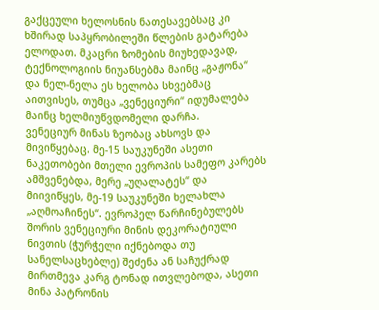გაქცეული ხელოსნის ნათესავებსაც კი ხშირად საპყრობილეში წლების გატარება ელოდათ. მკაცრი ზომების მიუხედავად, ტექნოლოგიის ნიუანსებმა მაინც „გაჟონა“ და ნელ-ნელა ეს ხელობა სხვებმაც აითვისეს, თუმცა „ვენეციური“ იდუმალება მაინც ხელმიუწვდომელი დარჩა.
ვენეციურ მინას ზეობაც ახსოვს და მივიწყებაც. მე-15 საუკუნეში ასეთი ნაკეთობები მთელი ევროპის სამეფო კარებს ამშვენებდა, მერე „უღალატეს“ და მიივიწყეს, მე-19 საუკუნეში ხელახლა „აღმოაჩინეს“. ევროპელ წარჩინებულებს შორის ვენეციური მინის დეკორატიული ნივთის (ჭურჭელი იქნებოდა თუ სანელსაცხებლე) შეძენა ან საჩუქრად მირთმევა კარგ ტონად ითვლებოდა, ასეთი მინა პატრონის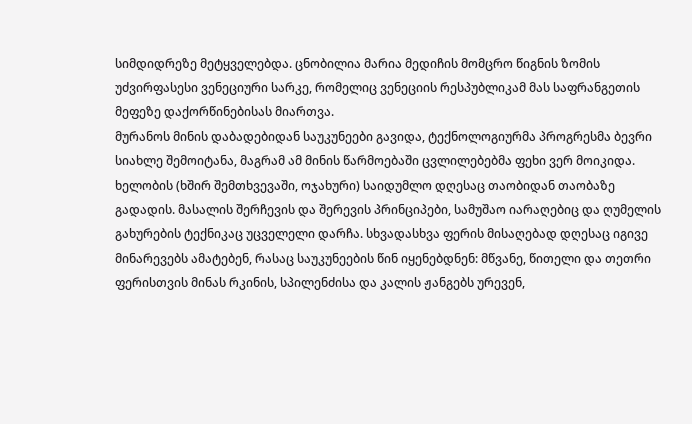სიმდიდრეზე მეტყველებდა. ცნობილია მარია მედიჩის მომცრო წიგნის ზომის უძვირფასესი ვენეციური სარკე, რომელიც ვენეციის რესპუბლიკამ მას საფრანგეთის მეფეზე დაქორწინებისას მიართვა.
მურანოს მინის დაბადებიდან საუკუნეები გავიდა, ტექნოლოგიურმა პროგრესმა ბევრი სიახლე შემოიტანა, მაგრამ ამ მინის წარმოებაში ცვლილებებმა ფეხი ვერ მოიკიდა. ხელობის (ხშირ შემთხვევაში, ოჯახური) საიდუმლო დღესაც თაობიდან თაობაზე გადადის. მასალის შერჩევის და შერევის პრინციპები, სამუშაო იარაღებიც და ღუმელის გახურების ტექნიკაც უცველელი დარჩა. სხვადასხვა ფერის მისაღებად დღესაც იგივე მინარევებს ამატებენ, რასაც საუკუნეების წინ იყენებდნენ: მწვანე, წითელი და თეთრი ფერისთვის მინას რკინის, სპილენძისა და კალის ჟანგებს ურევენ,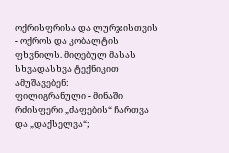ოქრისფრისა და ლურჯისთვის - ოქროს და კობალტის ფხვნილს. მიღებულ მასას სხვადასხვა ტექნიკით ამუშავებენ:
ფილიგრანული - მინაში რძისფერი „ძაფების“ ჩართვა და „დაქსელვა“;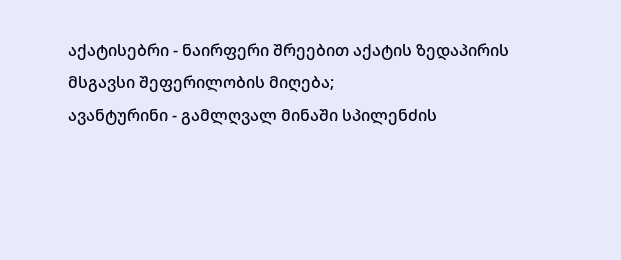აქატისებრი - ნაირფერი შრეებით აქატის ზედაპირის მსგავსი შეფერილობის მიღება;
ავანტურინი - გამლღვალ მინაში სპილენძის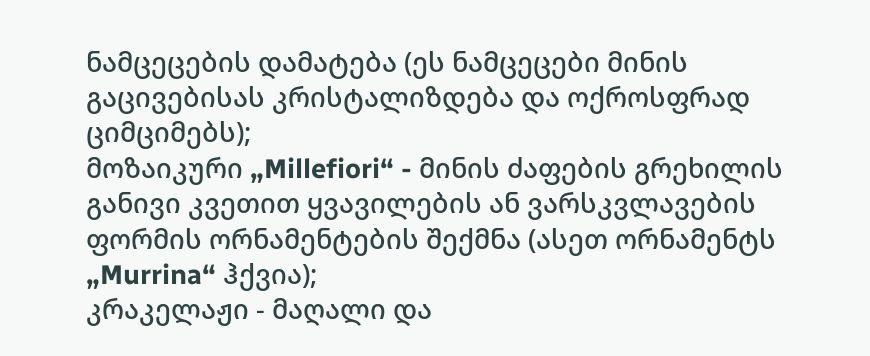ნამცეცების დამატება (ეს ნამცეცები მინის გაცივებისას კრისტალიზდება და ოქროსფრად ციმციმებს);
მოზაიკური „Millefiori“ - მინის ძაფების გრეხილის განივი კვეთით ყვავილების ან ვარსკვლავების ფორმის ორნამენტების შექმნა (ასეთ ორნამენტს „Murrina“ ჰქვია);
კრაკელაჟი - მაღალი და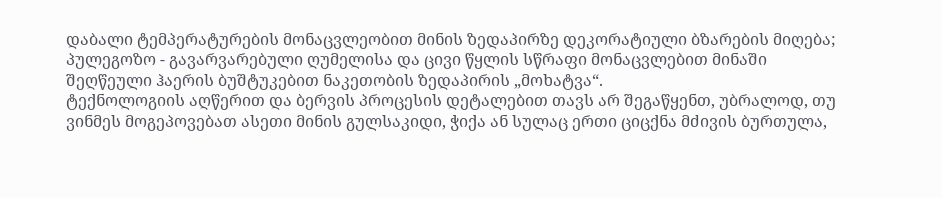დაბალი ტემპერატურების მონაცვლეობით მინის ზედაპირზე დეკორატიული ბზარების მიღება;
პულეგოზო - გავარვარებული ღუმელისა და ცივი წყლის სწრაფი მონაცვლებით მინაში შეღწეული ჰაერის ბუშტუკებით ნაკეთობის ზედაპირის „მოხატვა“.
ტექნოლოგიის აღწერით და ბერვის პროცესის დეტალებით თავს არ შეგაწყენთ, უბრალოდ, თუ ვინმეს მოგეპოვებათ ასეთი მინის გულსაკიდი, ჭიქა ან სულაც ერთი ციცქნა მძივის ბურთულა,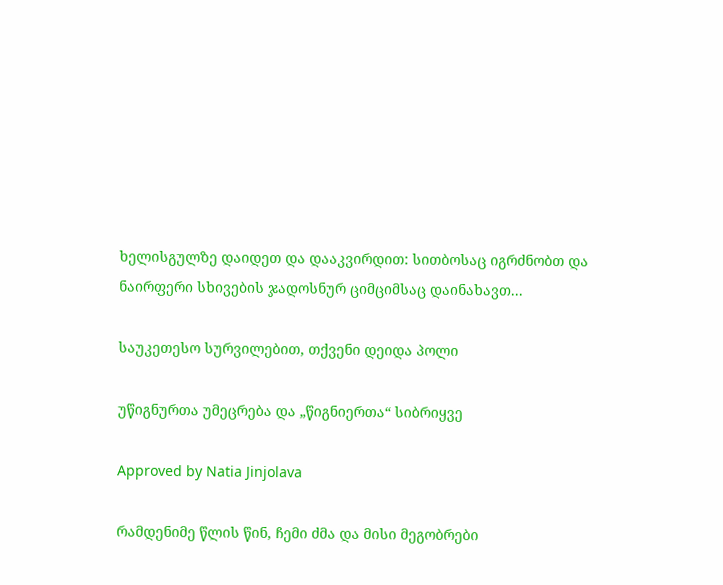ხელისგულზე დაიდეთ და დააკვირდით: სითბოსაც იგრძნობთ და ნაირფერი სხივების ჯადოსნურ ციმციმსაც დაინახავთ...

საუკეთესო სურვილებით, თქვენი დეიდა პოლი

უწიგნურთა უმეცრება და „წიგნიერთა“ სიბრიყვე

Approved by Natia Jinjolava

რამდენიმე წლის წინ, ჩემი ძმა და მისი მეგობრები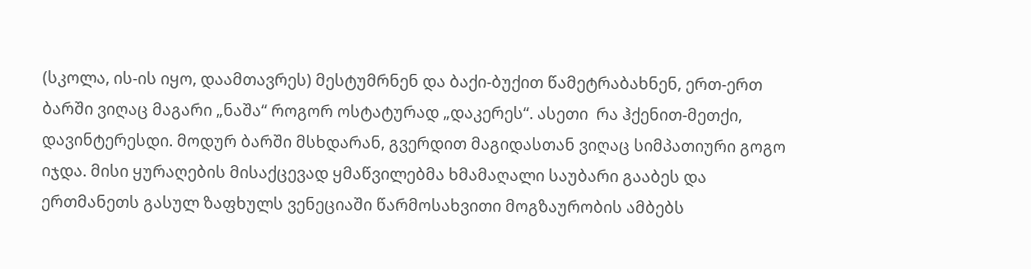(სკოლა, ის-ის იყო, დაამთავრეს) მესტუმრნენ და ბაქი-ბუქით წამეტრაბახნენ, ერთ-ერთ ბარში ვიღაც მაგარი „ნაშა“ როგორ ოსტატურად „დაკერეს“. ასეთი  რა ჰქენით-მეთქი, დავინტერესდი. მოდურ ბარში მსხდარან, გვერდით მაგიდასთან ვიღაც სიმპათიური გოგო იჯდა. მისი ყურაღების მისაქცევად ყმაწვილებმა ხმამაღალი საუბარი გააბეს და ერთმანეთს გასულ ზაფხულს ვენეციაში წარმოსახვითი მოგზაურობის ამბებს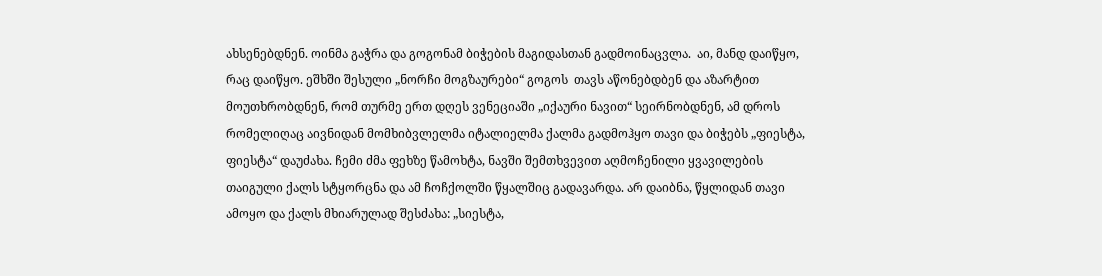ახსენებდნენ. ოინმა გაჭრა და გოგონამ ბიჭების მაგიდასთან გადმოინაცვლა.  აი, მანდ დაიწყო, რაც დაიწყო. ეშხში შესული „ნორჩი მოგზაურები“ გოგოს  თავს აწონებდბენ და აზარტით მოუთხრობდნენ, რომ თურმე ერთ დღეს ვენეციაში „იქაური ნავით“ სეირნობდნენ, ამ დროს რომელიღაც აივნიდან მომხიბვლელმა იტალიელმა ქალმა გადმოჰყო თავი და ბიჭებს „ფიესტა, ფიესტა“ დაუძახა. ჩემი ძმა ფეხზე წამოხტა, ნავში შემთხვევით აღმოჩენილი ყვავილების თაიგული ქალს სტყორცნა და ამ ჩოჩქოლში წყალშიც გადავარდა. არ დაიბნა, წყლიდან თავი ამოყო და ქალს მხიარულად შესძახა: „სიესტა,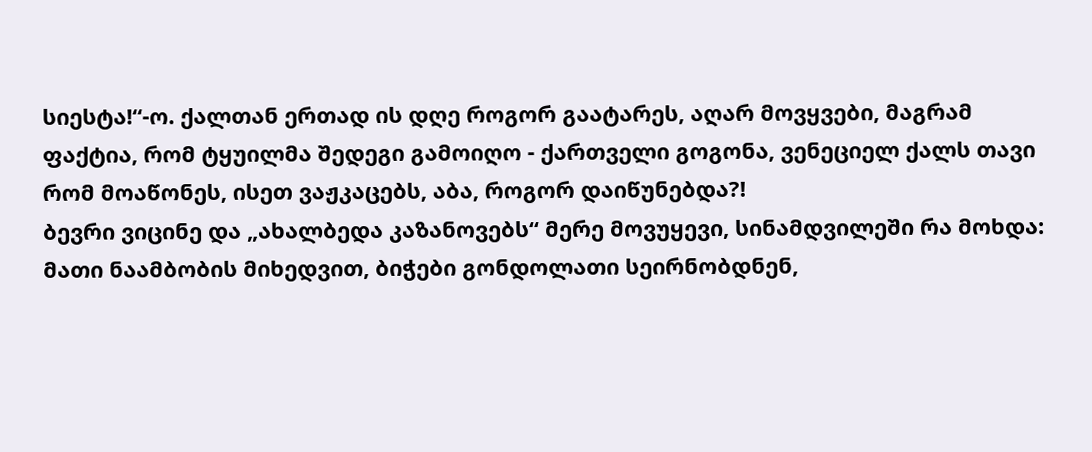სიესტა!“-ო. ქალთან ერთად ის დღე როგორ გაატარეს, აღარ მოვყვები, მაგრამ ფაქტია, რომ ტყუილმა შედეგი გამოიღო - ქართველი გოგონა, ვენეციელ ქალს თავი რომ მოაწონეს, ისეთ ვაჟკაცებს, აბა, როგორ დაიწუნებდა?!
ბევრი ვიცინე და „ახალბედა კაზანოვებს“ მერე მოვუყევი, სინამდვილეში რა მოხდა: მათი ნაამბობის მიხედვით, ბიჭები გონდოლათი სეირნობდნენ,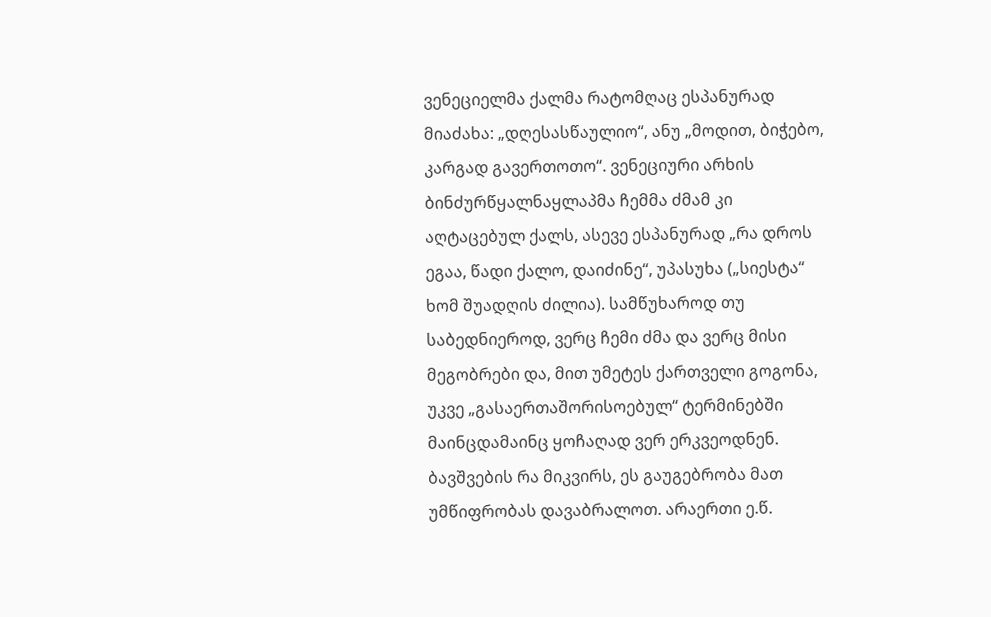ვენეციელმა ქალმა რატომღაც ესპანურად მიაძახა: „დღესასწაულიო“, ანუ „მოდით, ბიჭებო, კარგად გავერთოთო“. ვენეციური არხის ბინძურწყალნაყლაპმა ჩემმა ძმამ კი აღტაცებულ ქალს, ასევე ესპანურად „რა დროს ეგაა, წადი ქალო, დაიძინე“, უპასუხა („სიესტა“ ხომ შუადღის ძილია). სამწუხაროდ თუ საბედნიეროდ, ვერც ჩემი ძმა და ვერც მისი მეგობრები და, მით უმეტეს ქართველი გოგონა, უკვე „გასაერთაშორისოებულ“ ტერმინებში მაინცდამაინც ყოჩაღად ვერ ერკვეოდნენ.
ბავშვების რა მიკვირს, ეს გაუგებრობა მათ უმწიფრობას დავაბრალოთ. არაერთი ე.წ.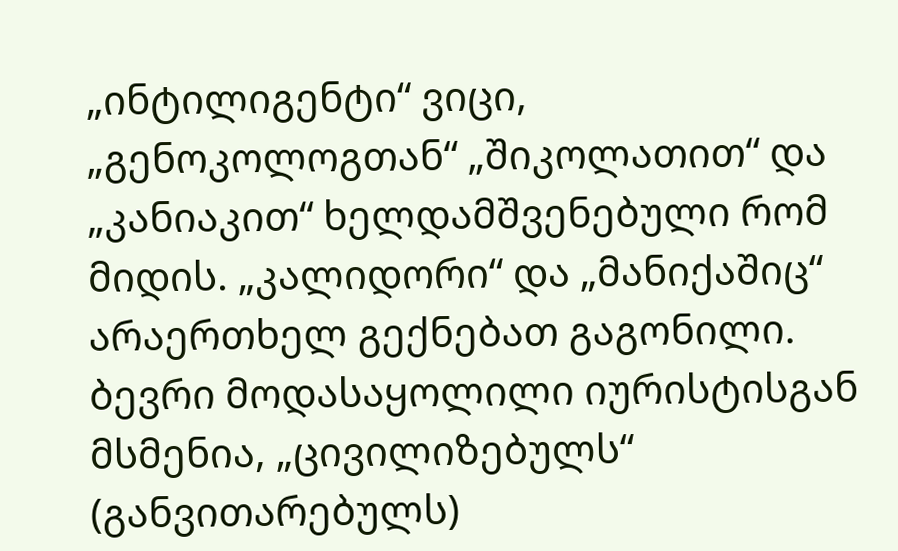„ინტილიგენტი“ ვიცი, „გენოკოლოგთან“ „შიკოლათით“ და „კანიაკით“ ხელდამშვენებული რომ მიდის. „კალიდორი“ და „მანიქაშიც“ არაერთხელ გექნებათ გაგონილი. ბევრი მოდასაყოლილი იურისტისგან მსმენია, „ცივილიზებულს“ (განვითარებულს)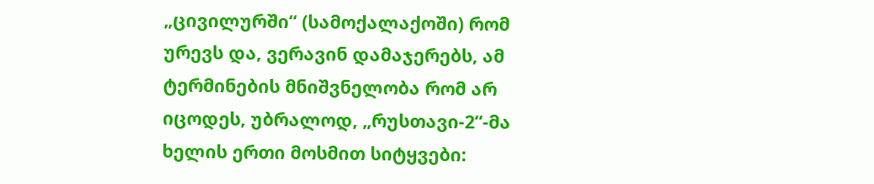„ცივილურში“ (სამოქალაქოში) რომ ურევს და, ვერავინ დამაჯერებს, ამ ტერმინების მნიშვნელობა რომ არ იცოდეს, უბრალოდ, „რუსთავი-2“-მა ხელის ერთი მოსმით სიტყვები: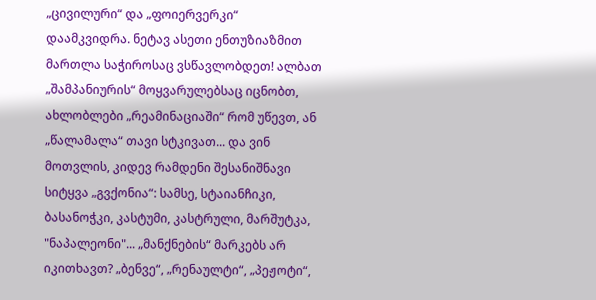„ცივილური“ და „ფოიერვერკი“ დაამკვიდრა. ნეტავ ასეთი ენთუზიაზმით მართლა საჭიროსაც ვსწავლობდეთ! ალბათ „შამპანიურის“ მოყვარულებსაც იცნობთ, ახლობლები „რეამინაციაში“ რომ უწევთ, ან „წალამალა“ თავი სტკივათ... და ვინ მოთვლის, კიდევ რამდენი შესანიშნავი სიტყვა „გვქონია“: სამსე, სტაიანჩიკი, ბასანოჭკი, კასტუმი, კასტრული, მარშუტკა, "ნაპალეონი"... „მანქნების“ მარკებს არ იკითხავთ? „ბენვე“, „რენაულტი“, „პეჟოტი“,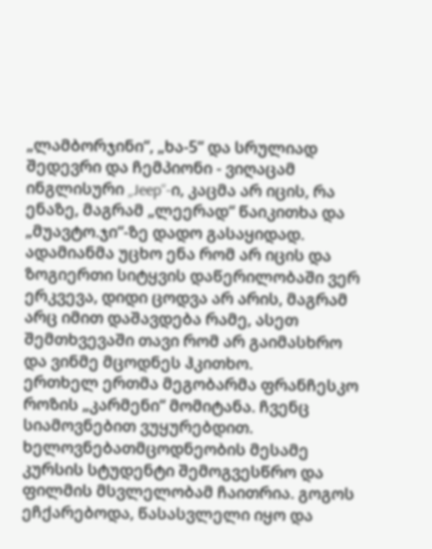„ლამბორჯინი“, „ხა-5“ და სრულიად შედევრი და ჩემპიონი - ვიღაცამ ინგლისური „Jeep“-ი, კაცმა არ იცის, რა ენაზე, მაგრამ „ლეერად“ წაიკითხა და „მუავტო.ჯი“-ზე დადო გასაყიდად. ადამიანმა უცხო ენა რომ არ იცის და ზოგიერთი სიტყვის დაწერილობაში ვერ ერკვევა, დიდი ცოდვა არ არის, მაგრამ არც იმით დაშავდება რამე, ასეთ შემთხვევაში თავი რომ არ გაიმასხრო და ვინმე მცოდნეს ჰკითხო.
ერთხელ ერთმა მეგობარმა ფრანჩესკო როზის „კარმენი“ მომიტანა. ჩვენც სიამოვნებით ვუყურებდით. ხელოვნებათმცოდნეობის მესამე კურსის სტუდენტი შემოგვესწრო და ფილმის მსვლელობამ ჩაითრია. გოგოს ეჩქარებოდა, წასასვლელი იყო და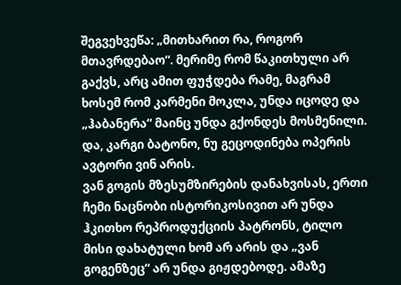შეგვეხვეწა: „მითხარით რა, როგორ მთავრდებაო“. მერიმე რომ წაკითხული არ გაქვს, არც ამით ფუჭდება რამე, მაგრამ ხოსემ რომ კარმენი მოკლა, უნდა იცოდე და „ჰაბანერა“ მაინც უნდა გქონდეს მოსმენილი. და, კარგი ბატონო, ნუ გეცოდინება ოპერის ავტორი ვინ არის.
ვან გოგის მზესუმზირების დანახვისას, ერთი ჩემი ნაცნობი ისტორიკოსივით არ უნდა ჰკითხო რეპროდუქციის პატრონს, ტილო მისი დახატული ხომ არ არის და „ვან გოგენზეც“ არ უნდა გიჟდებოდე. ამაზე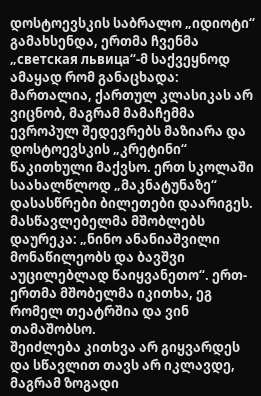დოსტოევსკის საბრალო „იდიოტი“ გამახსენდა, ერთმა ჩვენმა „светская львица“-მ საქვეყნოდ ამაყად რომ განაცხადა: მართალია, ქართულ კლასიკას არ ვიცნობ, მაგრამ მამაჩემმა ევროპულ შედევრებს მაზიარა და დოსტოევსკის „კრეტინი“ წაკითხული მაქვსო. ერთ სკოლაში საახალწლოდ „მაკნატუნაზე“ დასასწრები ბილეთები დაარიგეს. მასწავლებელმა მშობლებს დაურეკა: „ნინო ანანიაშვილი მონაწილეობს და ბავშვი აუცილებლად წაიყვანეთო“. ერთ-ერთმა მშობელმა იკითხა, ეგ რომელ თეატრშია და ვინ თამაშობსო.
შეიძლება კითხვა არ გიყვარდეს და სწავლით თავს არ იკლავდე, მაგრამ ზოგადი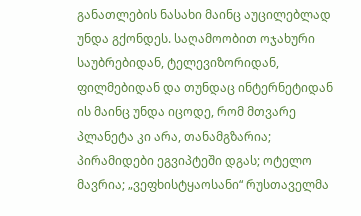განათლების ნასახი მაინც აუცილებლად უნდა გქონდეს. საღამოობით ოჯახური საუბრებიდან, ტელევიზორიდან, ფილმებიდან და თუნდაც ინტერნეტიდან ის მაინც უნდა იცოდე, რომ მთვარე პლანეტა კი არა, თანამგზარია; პირამიდები ეგვიპტეში დგას; ოტელო მავრია; „ვეფხისტყაოსანი“ რუსთაველმა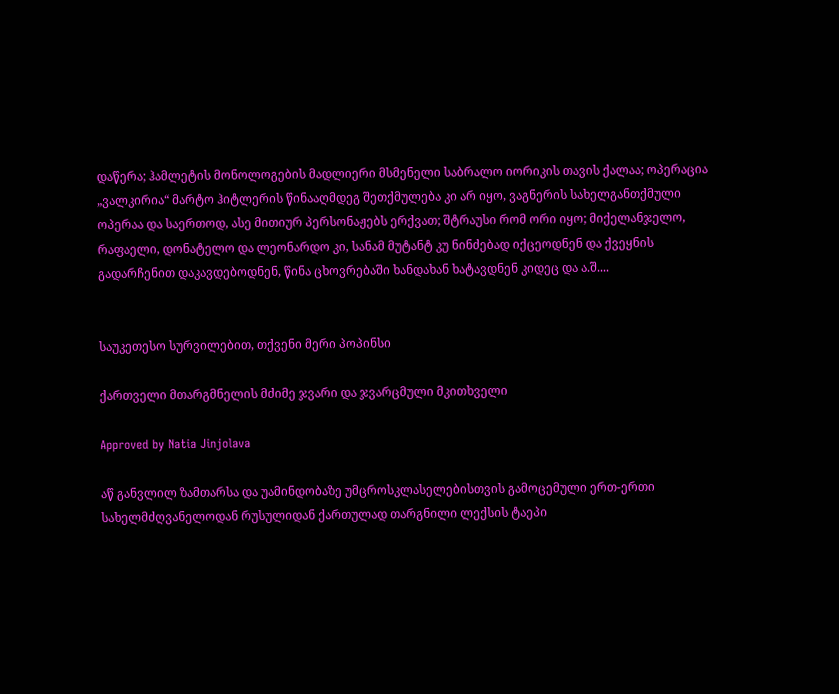დაწერა; ჰამლეტის მონოლოგების მადლიერი მსმენელი საბრალო იორიკის თავის ქალაა; ოპერაცია „ვალკირია“ მარტო ჰიტლერის წინააღმდეგ შეთქმულება კი არ იყო, ვაგნერის სახელგანთქმული ოპერაა და საერთოდ, ასე მითიურ პერსონაჟებს ერქვათ; შტრაუსი რომ ორი იყო; მიქელანჯელო, რაფაელი, დონატელო და ლეონარდო კი, სანამ მუტანტ კუ ნინძებად იქცეოდნენ და ქვეყნის გადარჩენით დაკავდებოდნენ, წინა ცხოვრებაში ხანდახან ხატავდნენ კიდეც და ა.შ....


საუკეთესო სურვილებით, თქვენი მერი პოპინსი

ქართველი მთარგმნელის მძიმე ჯვარი და ჯვარცმული მკითხველი

Approved by Natia Jinjolava

აწ განვლილ ზამთარსა და უამინდობაზე უმცროსკლასელებისთვის გამოცემული ერთ-ერთი სახელმძღვანელოდან რუსულიდან ქართულად თარგნილი ლექსის ტაეპი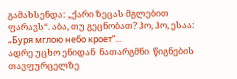გამახსენდა: „ქარი ზეცას მგლებით ფარავს“. აბა, თუ გეცნობათ? ჰო, ჰო, ესაა: „Буря мглою небо кроет“...
ადრე უცხო ენიდან  ნათარგმნი  წიგნების  თავფურცელზე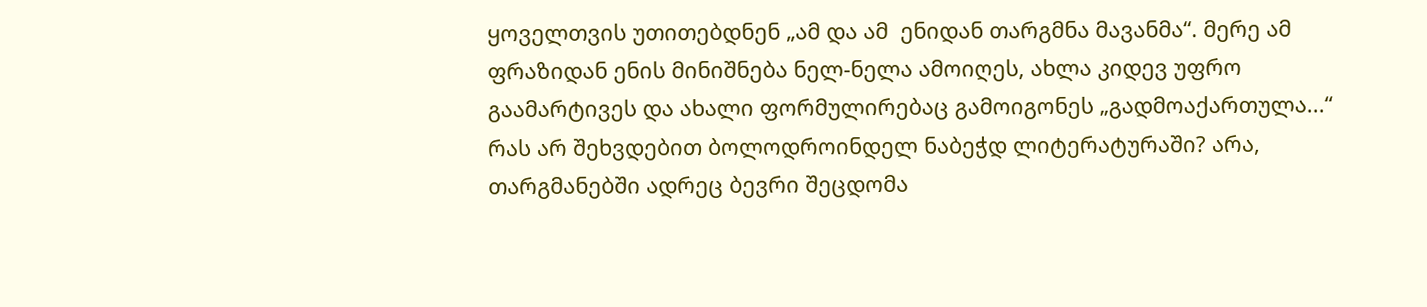ყოველთვის უთითებდნენ „ამ და ამ  ენიდან თარგმნა მავანმა“. მერე ამ ფრაზიდან ენის მინიშნება ნელ-ნელა ამოიღეს, ახლა კიდევ უფრო გაამარტივეს და ახალი ფორმულირებაც გამოიგონეს „გადმოაქართულა...“
რას არ შეხვდებით ბოლოდროინდელ ნაბეჭდ ლიტერატურაში? არა, თარგმანებში ადრეც ბევრი შეცდომა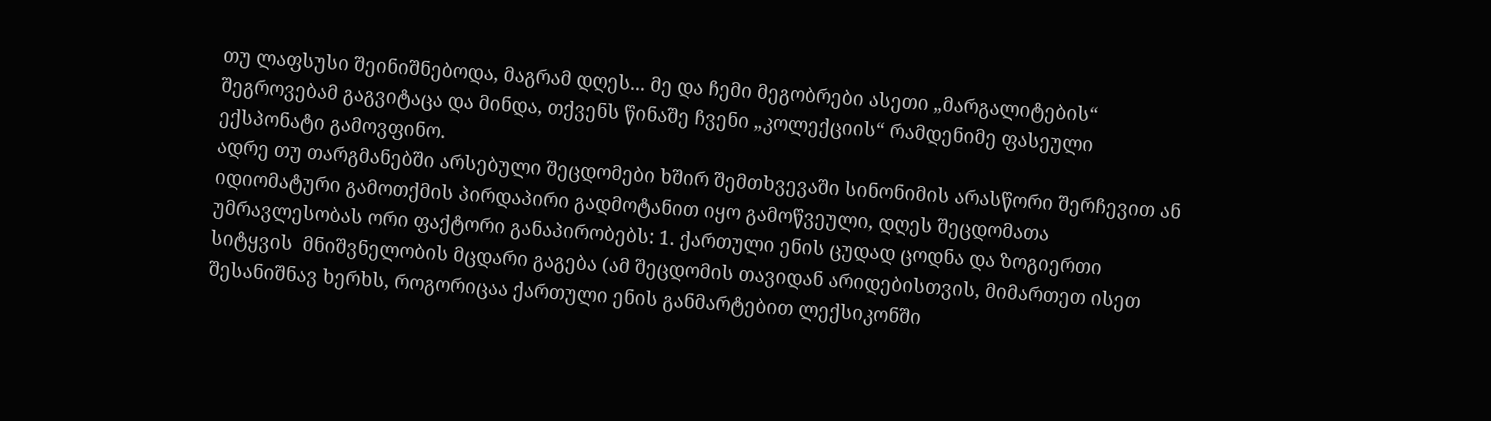თუ ლაფსუსი შეინიშნებოდა, მაგრამ დღეს... მე და ჩემი მეგობრები ასეთი „მარგალიტების“ შეგროვებამ გაგვიტაცა და მინდა, თქვენს წინაშე ჩვენი „კოლექციის“ რამდენიმე ფასეული ექსპონატი გამოვფინო.
ადრე თუ თარგმანებში არსებული შეცდომები ხშირ შემთხვევაში სინონიმის არასწორი შერჩევით ან იდიომატური გამოთქმის პირდაპირი გადმოტანით იყო გამოწვეული, დღეს შეცდომათა უმრავლესობას ორი ფაქტორი განაპირობებს: 1. ქართული ენის ცუდად ცოდნა და ზოგიერთი სიტყვის  მნიშვნელობის მცდარი გაგება (ამ შეცდომის თავიდან არიდებისთვის, მიმართეთ ისეთ  შესანიშნავ ხერხს, როგორიცაა ქართული ენის განმარტებით ლექსიკონში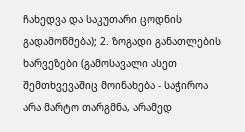ჩახედვა და საკუთარი ცოდნის გადამოწმება); 2. ზოგადი განათლების ხარვეზები (გამოსავალი ასეთ შემთხვევაშიც მოინახება - საჭიროა არა მარტო თარგმნა, არამედ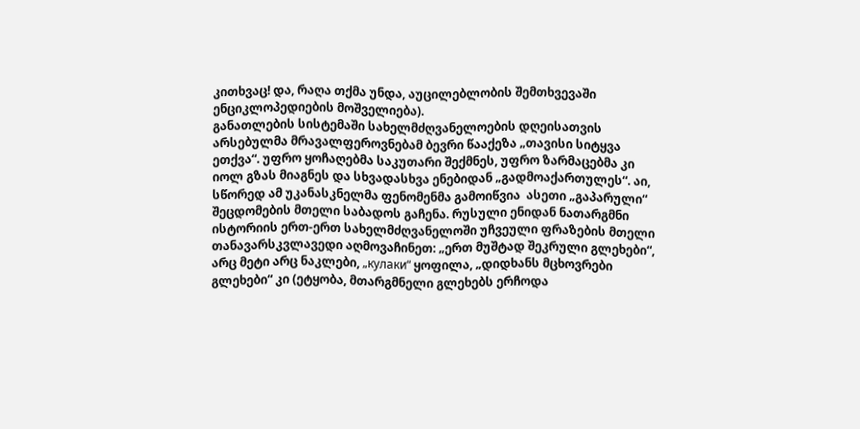კითხვაც! და, რაღა თქმა უნდა, აუცილებლობის შემთხვევაში ენციკლოპედიების მოშველიება).
განათლების სისტემაში სახელმძღვანელოების დღეისათვის არსებულმა მრავალფეროვნებამ ბევრი წააქეზა „თავისი სიტყვა ეთქვა“. უფრო ყოჩაღებმა საკუთარი შექმნეს, უფრო ზარმაცებმა კი იოლ გზას მიაგნეს და სხვადასხვა ენებიდან „გადმოაქართულეს“. აი, სწორედ ამ უკანასკნელმა ფენომენმა გამოიწვია  ასეთი „გაპარული“ შეცდომების მთელი საბადოს გაჩენა. რუსული ენიდან ნათარგმნი ისტორიის ერთ-ერთ სახელმძღვანელოში უჩვეული ფრაზების მთელი თანავარსკვლავედი აღმოვაჩინეთ: „ერთ მუშტად შეკრული გლეხები“, არც მეტი არც ნაკლები, „кулаки“ ყოფილა, „დიდხანს მცხოვრები გლეხები“ კი (ეტყობა, მთარგმნელი გლეხებს ერჩოდა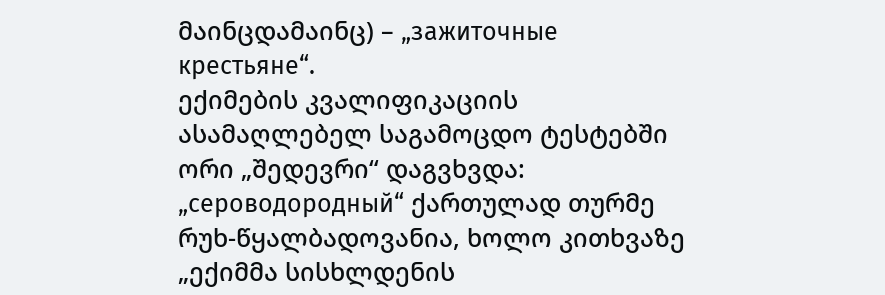მაინცდამაინც) – „зажиточные крестьяне“.
ექიმების კვალიფიკაციის ასამაღლებელ საგამოცდო ტესტებში ორი „შედევრი“ დაგვხვდა: „сероводородный“ ქართულად თურმე რუხ-წყალბადოვანია, ხოლო კითხვაზე „ექიმმა სისხლდენის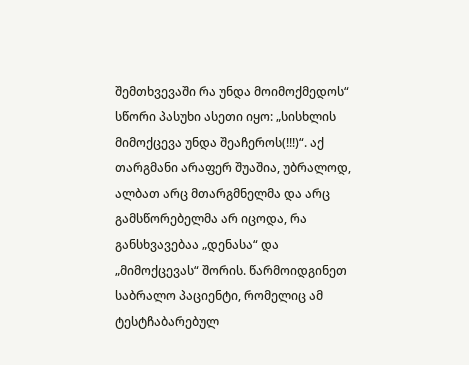შემთხვევაში რა უნდა მოიმოქმედოს“ სწორი პასუხი ასეთი იყო: „სისხლის მიმოქცევა უნდა შეაჩეროს(!!!)“. აქ თარგმანი არაფერ შუაშია, უბრალოდ, ალბათ არც მთარგმნელმა და არც გამსწორებელმა არ იცოდა, რა განსხვავებაა „დენასა“ და „მიმოქცევას“ შორის. წარმოიდგინეთ საბრალო პაციენტი, რომელიც ამ ტესტჩაბარებულ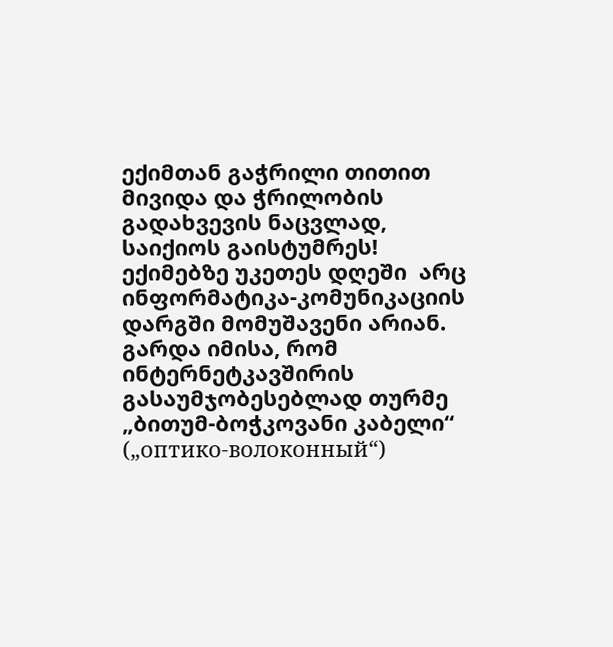ექიმთან გაჭრილი თითით მივიდა და ჭრილობის გადახვევის ნაცვლად, საიქიოს გაისტუმრეს!
ექიმებზე უკეთეს დღეში  არც ინფორმატიკა-კომუნიკაციის დარგში მომუშავენი არიან. გარდა იმისა, რომ ინტერნეტკავშირის გასაუმჯობესებლად თურმე „ბითუმ-ბოჭკოვანი კაბელი“ („оптико-волоконный“)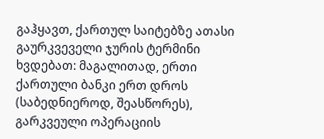გაჰყავთ, ქართულ საიტებზე ათასი გაურკვეველი ჯურის ტერმინი ხვდებათ: მაგალითად, ერთი ქართული ბანკი ერთ დროს (საბედნიეროდ, შეასწორეს), გარკვეული ოპერაციის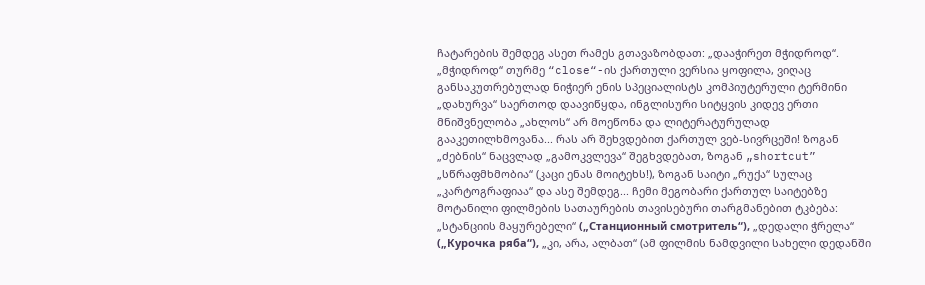ჩატარების შემდეგ ასეთ რამეს გთავაზობდათ: „დააჭირეთ მჭიდროდ“. „მჭიდროდ“ თურმე “close“-ის ქართული ვერსია ყოფილა, ვიღაც განსაკუთრებულად ნიჭიერ ენის სპეციალისტს კომპიუტერული ტერმინი „დახურვა“ საერთოდ დაავიწყდა, ინგლისური სიტყვის კიდევ ერთი მნიშვნელობა „ახლოს“ არ მოეწონა და ლიტერატურულად გააკეთილხმოვანა... რას არ შეხვდებით ქართულ ვებ-სივრცეში! ზოგან „ძებნის“ ნაცვლად „გამოკვლევა“ შეგხვდებათ, ზოგან „shortcut” „სწრაფმხმობია“ (კაცი ენას მოიტეხს!), ზოგან საიტი „რუქა“ სულაც „კარტოგრაფიაა“ და ასე შემდეგ... ჩემი მეგობარი ქართულ საიტებზე მოტანილი ფილმების სათაურების თავისებური თარგმანებით ტკბება: „სტანციის მაყურებელი“ („Станционный смотритель“), „დედალი ჭრელა“ („Курочка ряба“), „კი, არა, ალბათ“ (ამ ფილმის ნამდვილი სახელი დედანში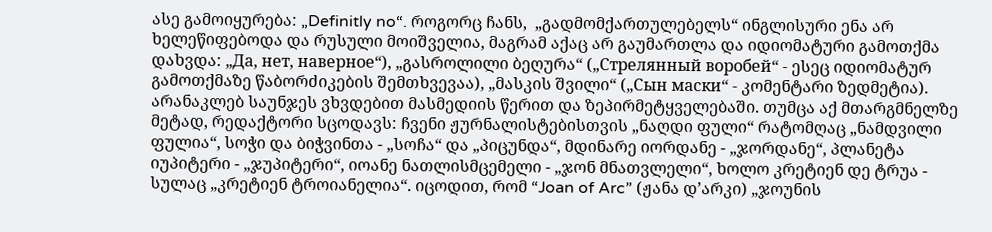ასე გამოიყურება: „Definitly no“. როგორც ჩანს,  „გადმომქართულებელს“ ინგლისური ენა არ ხელეწიფებოდა და რუსული მოიშველია, მაგრამ აქაც არ გაუმართლა და იდიომატური გამოთქმა დახვდა: „Да, нет, наверное“), „გასროლილი ბეღურა“ („Стрелянный воробей“ - ესეც იდიომატურ გამოთქმაზე წაბორძიკების შემთხვევაა), „მასკის შვილი“ („Сын маски“ - კომენტარი ზედმეტია).
არანაკლებ საუნჯეს ვხვდებით მასმედიის წერით და ზეპირმეტყველებაში. თუმცა აქ მთარგმნელზე მეტად, რედაქტორი სცოდავს: ჩვენი ჟურნალისტებისთვის „ნაღდი ფული“ რატომღაც „ნამდვილი ფულია“, სოჭი და ბიჭვინთა - „სოჩა“ და „პიცუნდა“, მდინარე იორდანე - „ჯორდანე“, პლანეტა იუპიტერი - „ჯუპიტერი“, იოანე ნათლისმცემელი - „ჯონ მნათვლელი“, ხოლო კრეტიენ დე ტრუა - სულაც „კრეტიენ ტროიანელია“. იცოდით, რომ “Joan of Arc” (ჟანა დ’არკი) „ჯოუნის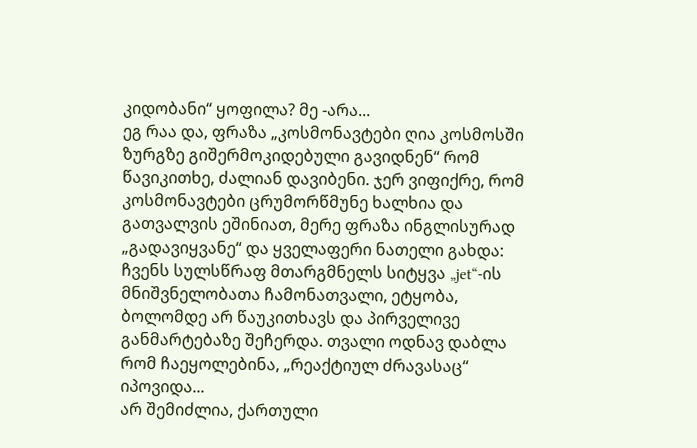კიდობანი“ ყოფილა? მე -არა...
ეგ რაა და, ფრაზა „კოსმონავტები ღია კოსმოსში ზურგზე გიშერმოკიდებული გავიდნენ“ რომ წავიკითხე, ძალიან დავიბენი. ჯერ ვიფიქრე, რომ კოსმონავტები ცრუმორწმუნე ხალხია და გათვალვის ეშინიათ, მერე ფრაზა ინგლისურად „გადავიყვანე“ და ყველაფერი ნათელი გახდა: ჩვენს სულსწრაფ მთარგმნელს სიტყვა „jet“-ის მნიშვნელობათა ჩამონათვალი, ეტყობა, ბოლომდე არ წაუკითხავს და პირველივე განმარტებაზე შეჩერდა. თვალი ოდნავ დაბლა რომ ჩაეყოლებინა, „რეაქტიულ ძრავასაც“ იპოვიდა...
არ შემიძლია, ქართული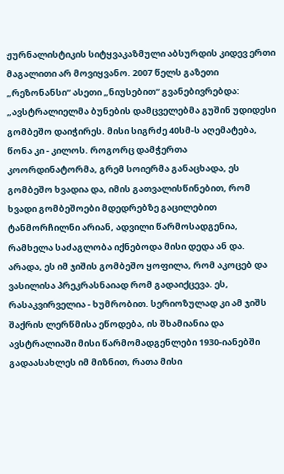ჟურნალისტიკის სიტყვაკაზმული აბსურდის კიდევ ერთი მაგალითი არ მოვიყვანო. 2007 წელს გაზეთი „რეზონანსი“ ასეთი „ნიუსებით“ გვანებივრებდა: „ავსტრალიელმა ბუნების დამცველებმა გუშინ უდიდესი გომბეშო დაიჭირეს. მისი სიგრძე 40სმ-ს აღემატება, წონა კი - კილოს. როგორც დამჭერთა კოორდინატორმა, გრემ სოიერმა განაცხადა, ეს გომბეშო ხვადია და, იმის გათვალისწინებით, რომ ხვადი გომბეშოები მდედრებზე გაცილებით ტანმორჩილნი არიან, ადვილი წარმოსადგენია, რამხელა საძაგლობა იქნებოდა მისი დედა ან და. არადა, ეს იმ ჯიშის გომბეშო ყოფილა, რომ აკოცებ და ვასილისა პრეკრასნაიად რომ გადაიქცევა. ეს, რასაკვირველია - ხუმრობით. სერიოზულად კი ამ ჯიშს შაქრის ლერწმისა ეწოდება, ის შხამიანია და ავსტრალიაში მისი წარმომადგენლები 1930-იანებში გადაასახლეს იმ მიზნით, რათა მისი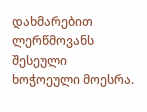დახმარებით ლერწმოვანს შესეული ხოჭოეული მოესრა.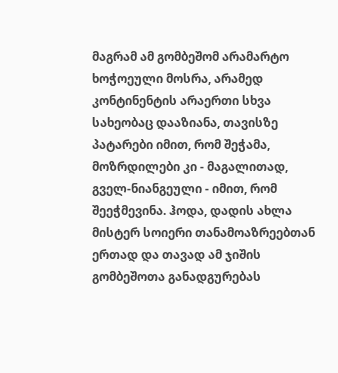მაგრამ ამ გომბეშომ არამარტო ხოჭოეული მოსრა, არამედ კონტინენტის არაერთი სხვა სახეობაც დააზიანა, თავისზე პატარები იმით, რომ შეჭამა, მოზრდილები კი - მაგალითად, გველ-ნიანგეული - იმით, რომ შეეჭმევინა. ჰოდა, დადის ახლა მისტერ სოიერი თანამოაზრეებთან ერთად და თავად ამ ჯიშის გომბეშოთა განადგურებას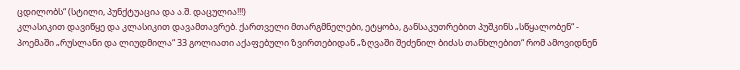ცდილობს“ (სტილი, პუნქტუაცია და ა.შ. დაცულია!!!)
კლასიკით დავიწყე და კლასიკით დავამთავრებ. ქართველი მთარგმნელები, ეტყობა, განსაკუთრებით პუშკინს „სწყალობენ“ - პოემაში „რუსლანი და ლიუდმილა“ 33 გოლიათი აქაფებული ზვირთებიდან „ზღვაში შეძენილ ბიძას თანხლებით“ რომ ამოვიდნენ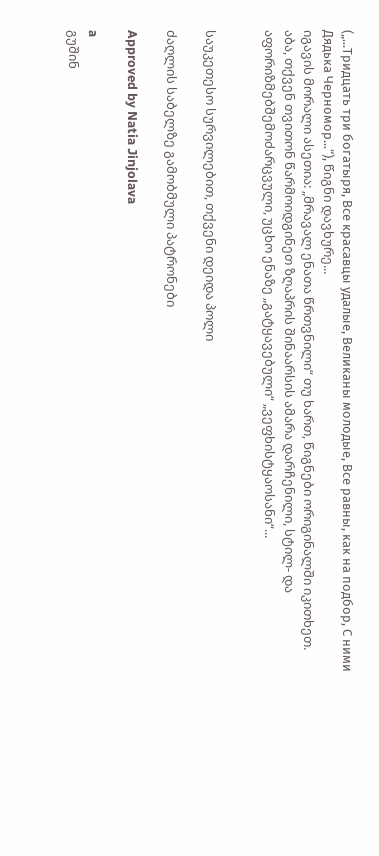(„...Тридцать три богатыря, Все красавцы удалые, Великаны молодые, Все равны, как на подбор, С ними Дядька Черномор...“), წიგნი დავხურე...
იგავის მორალი ასეთია: „მრავალ ენათა წრთვნილი“ თუ ხართ, წიგნები ორიგინალში იკითხეთ. აბა, თქვენ თვითონ წარმოიდგინეთ ზღაპრის შინაარსის ამარა დარჩენილი, სტილ- და აფორიზმებშემოძარცვული, უცხო ენაზე „გატყავებული“ „ვეფხისტყაოსანი“...


საუკეთესო სურვილებით, თქვენი დეიდა პოლი

ძაღლის საბელზე გამობმული პატრონები

Approved by Natia Jinjolava

a
გუშინ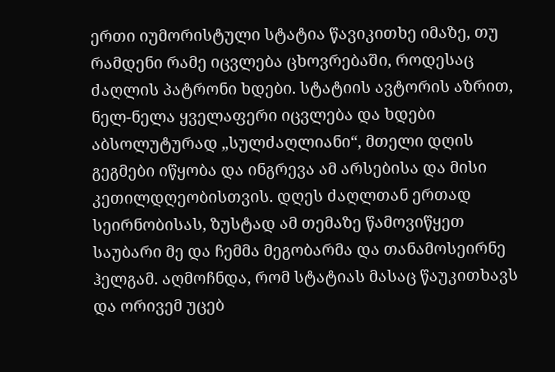ერთი იუმორისტული სტატია წავიკითხე იმაზე, თუ რამდენი რამე იცვლება ცხოვრებაში, როდესაც ძაღლის პატრონი ხდები. სტატიის ავტორის აზრით, ნელ-ნელა ყველაფერი იცვლება და ხდები აბსოლუტურად „სულძაღლიანი“, მთელი დღის გეგმები იწყობა და ინგრევა ამ არსებისა და მისი კეთილდღეობისთვის. დღეს ძაღლთან ერთად სეირნობისას, ზუსტად ამ თემაზე წამოვიწყეთ საუბარი მე და ჩემმა მეგობარმა და თანამოსეირნე ჰელგამ. აღმოჩნდა, რომ სტატიას მასაც წაუკითხავს და ორივემ უცებ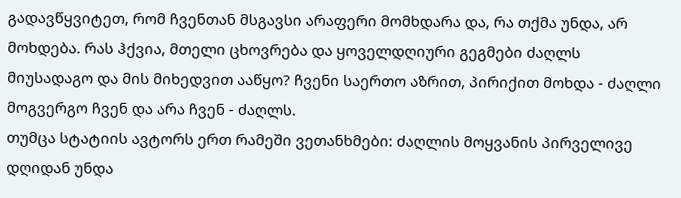გადავწყვიტეთ, რომ ჩვენთან მსგავსი არაფერი მომხდარა და, რა თქმა უნდა, არ მოხდება. რას ჰქვია, მთელი ცხოვრება და ყოველდღიური გეგმები ძაღლს მიუსადაგო და მის მიხედვით ააწყო? ჩვენი საერთო აზრით, პირიქით მოხდა - ძაღლი მოგვერგო ჩვენ და არა ჩვენ - ძაღლს.
თუმცა სტატიის ავტორს ერთ რამეში ვეთანხმები: ძაღლის მოყვანის პირველივე დღიდან უნდა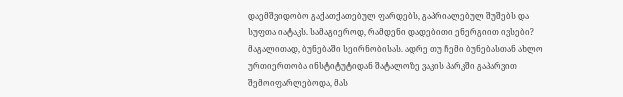დაემშვიდობო გაქათქათებულ ფარდებს, გაპრიალებულ შუშებს და სუფთა იატაკს. სამაგიეროდ, რამდენი დადებითი ენერგიით ივსები? მაგალითად, ბუნებაში სეირნობისას. ადრე თუ ჩემი ბუნებასთან ახლო ურთიერთობა ინსტიტუტიდან შატალოზე ვაკის პარკში გაპარვით შემოიფარლებოდა, მას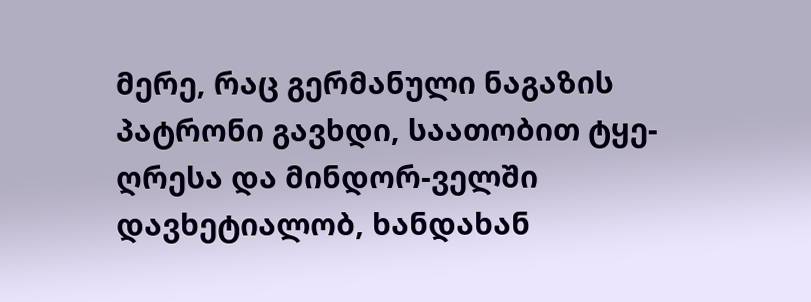მერე, რაც გერმანული ნაგაზის პატრონი გავხდი, საათობით ტყე-ღრესა და მინდორ-ველში დავხეტიალობ, ხანდახან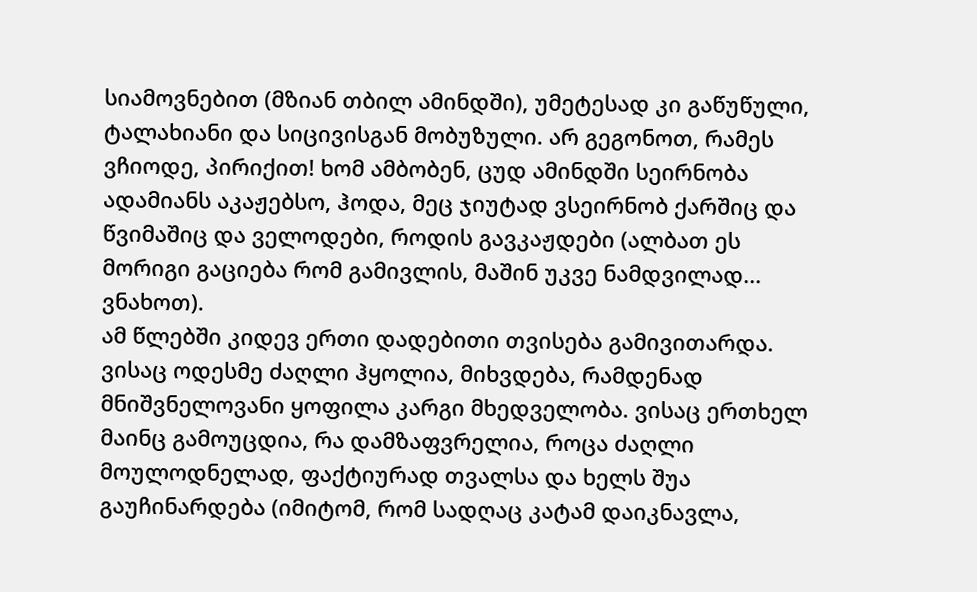სიამოვნებით (მზიან თბილ ამინდში), უმეტესად კი გაწუწული, ტალახიანი და სიცივისგან მობუზული. არ გეგონოთ, რამეს ვჩიოდე, პირიქით! ხომ ამბობენ, ცუდ ამინდში სეირნობა ადამიანს აკაჟებსო, ჰოდა, მეც ჯიუტად ვსეირნობ ქარშიც და წვიმაშიც და ველოდები, როდის გავკაჟდები (ალბათ ეს მორიგი გაციება რომ გამივლის, მაშინ უკვე ნამდვილად... ვნახოთ).
ამ წლებში კიდევ ერთი დადებითი თვისება გამივითარდა. ვისაც ოდესმე ძაღლი ჰყოლია, მიხვდება, რამდენად მნიშვნელოვანი ყოფილა კარგი მხედველობა. ვისაც ერთხელ მაინც გამოუცდია, რა დამზაფვრელია, როცა ძაღლი მოულოდნელად, ფაქტიურად თვალსა და ხელს შუა გაუჩინარდება (იმიტომ, რომ სადღაც კატამ დაიკნავლა,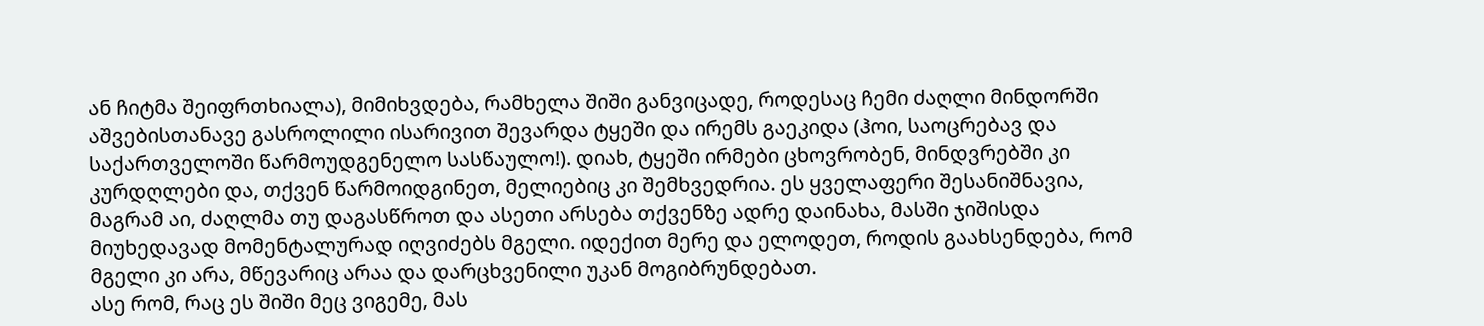ან ჩიტმა შეიფრთხიალა), მიმიხვდება, რამხელა შიში განვიცადე, როდესაც ჩემი ძაღლი მინდორში აშვებისთანავე გასროლილი ისარივით შევარდა ტყეში და ირემს გაეკიდა (ჰოი, საოცრებავ და საქართველოში წარმოუდგენელო სასწაულო!). დიახ, ტყეში ირმები ცხოვრობენ, მინდვრებში კი კურდღლები და, თქვენ წარმოიდგინეთ, მელიებიც კი შემხვედრია. ეს ყველაფერი შესანიშნავია, მაგრამ აი, ძაღლმა თუ დაგასწროთ და ასეთი არსება თქვენზე ადრე დაინახა, მასში ჯიშისდა მიუხედავად მომენტალურად იღვიძებს მგელი. იდექით მერე და ელოდეთ, როდის გაახსენდება, რომ მგელი კი არა, მწევარიც არაა და დარცხვენილი უკან მოგიბრუნდებათ.
ასე რომ, რაც ეს შიში მეც ვიგემე, მას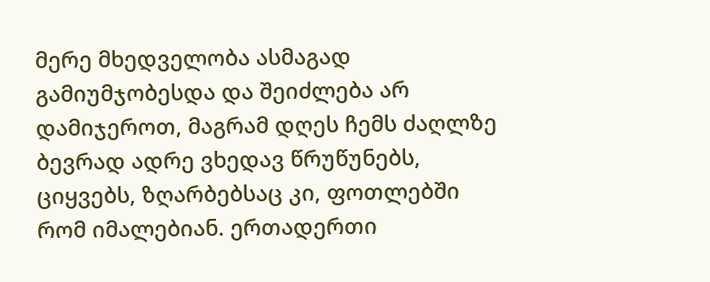მერე მხედველობა ასმაგად გამიუმჯობესდა და შეიძლება არ დამიჯეროთ, მაგრამ დღეს ჩემს ძაღლზე ბევრად ადრე ვხედავ წრუწუნებს, ციყვებს, ზღარბებსაც კი, ფოთლებში რომ იმალებიან. ერთადერთი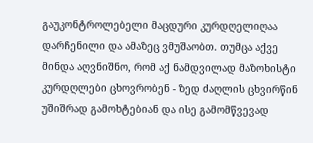გაუკონტროლებელი მაცდური კურდღელიღაა დარჩენილი და ამაზეც ვმუშაობთ. თუმცა აქვე მინდა აღვნიშნო, რომ აქ ნამდვილად მაზოხისტი კურდღლები ცხოვრობენ - ზედ ძაღლის ცხვირწინ  უშიშრად გამოხტებიან და ისე გამომწვევად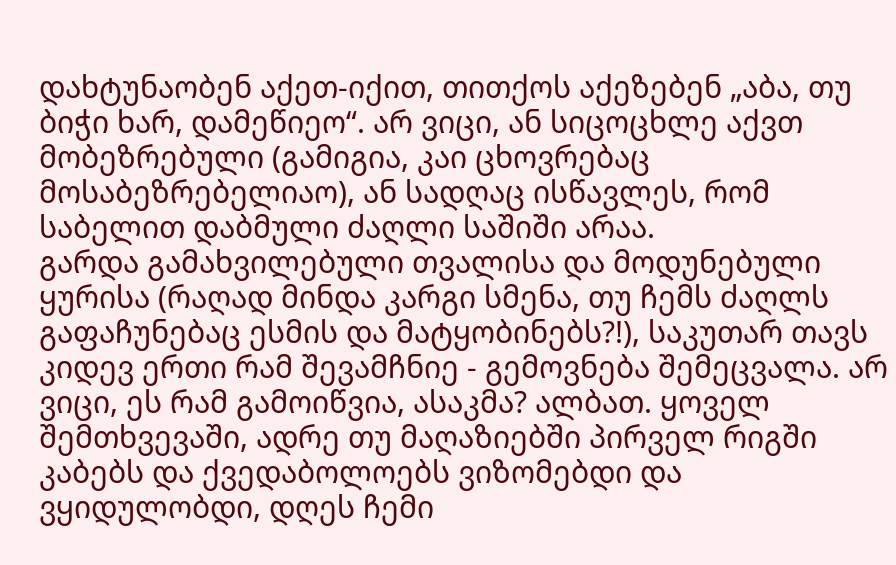დახტუნაობენ აქეთ-იქით, თითქოს აქეზებენ „აბა, თუ ბიჭი ხარ, დამეწიეო“. არ ვიცი, ან სიცოცხლე აქვთ მობეზრებული (გამიგია, კაი ცხოვრებაც მოსაბეზრებელიაო), ან სადღაც ისწავლეს, რომ საბელით დაბმული ძაღლი საშიში არაა.
გარდა გამახვილებული თვალისა და მოდუნებული ყურისა (რაღად მინდა კარგი სმენა, თუ ჩემს ძაღლს გაფაჩუნებაც ესმის და მატყობინებს?!), საკუთარ თავს კიდევ ერთი რამ შევამჩნიე - გემოვნება შემეცვალა. არ ვიცი, ეს რამ გამოიწვია, ასაკმა? ალბათ. ყოველ შემთხვევაში, ადრე თუ მაღაზიებში პირველ რიგში კაბებს და ქვედაბოლოებს ვიზომებდი და ვყიდულობდი, დღეს ჩემი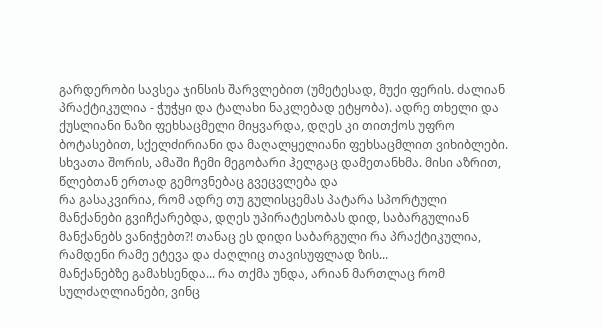გარდერობი სავსეა ჯინსის შარვლებით (უმეტესად, მუქი ფერის. ძალიან პრაქტიკულია - ჭუჭყი და ტალახი ნაკლებად ეტყობა). ადრე თხელი და ქუსლიანი ნაზი ფეხსაცმელი მიყვარდა, დღეს კი თითქოს უფრო ბოტასებით, სქელძირიანი და მაღალყელიანი ფეხსაცმლით ვიხიბლები. სხვათა შორის, ამაში ჩემი მეგობარი ჰელგაც დამეთანხმა. მისი აზრით, წლებთან ერთად გემოვნებაც გვეცვლება და
რა გასაკვირია, რომ ადრე თუ გულისცემას პატარა სპორტული მანქანები გვიჩქარებდა, დღეს უპირატესობას დიდ, საბარგულიან მანქანებს ვანიჭებთ?! თანაც ეს დიდი საბარგული რა პრაქტიკულია, რამდენი რამე ეტევა და ძაღლიც თავისუფლად ზის...
მანქანებზე გამახსენდა... რა თქმა უნდა, არიან მართლაც რომ სულძაღლიანები, ვინც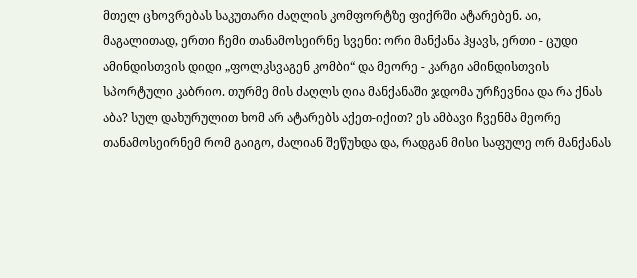მთელ ცხოვრებას საკუთარი ძაღლის კომფორტზე ფიქრში ატარებენ. აი, მაგალითად, ერთი ჩემი თანამოსეირნე სვენი: ორი მანქანა ჰყავს, ერთი - ცუდი ამინდისთვის დიდი „ფოლკსვაგენ კომბი“ და მეორე - კარგი ამინდისთვის სპორტული კაბრიო. თურმე მის ძაღლს ღია მანქანაში ჯდომა ურჩევნია და რა ქნას აბა? სულ დახურულით ხომ არ ატარებს აქეთ-იქით? ეს ამბავი ჩვენმა მეორე თანამოსეირნემ რომ გაიგო, ძალიან შეწუხდა და, რადგან მისი საფულე ორ მანქანას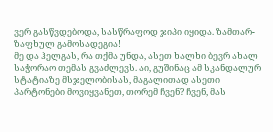ვერ გასწვდებოდა, სასწრაფოდ ჯიპი იყიდა. ზამთარ-ზაფხულ გამოსადეგია!
მე და ჰელგას, რა თქმა უნდა, ასეთ ხალხი ბევრ ახალ საჭორაო თემას გვაძლევს. აი, გუშინაც ამ სკანდალურ სტატიაზე მსჯელობისას, მაგალითად ასეთი პარტონები მოვიყვანეთ, თორემ ჩვენ? ჩვენ, მას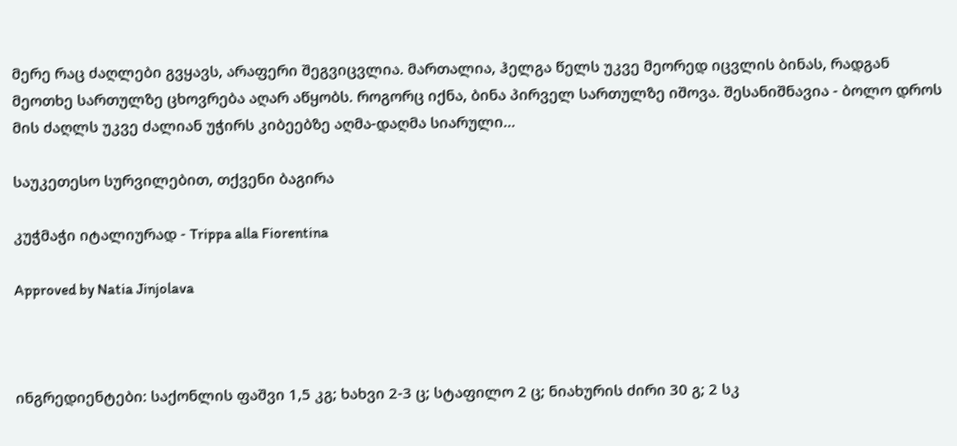მერე რაც ძაღლები გვყავს, არაფერი შეგვიცვლია. მართალია, ჰელგა წელს უკვე მეორედ იცვლის ბინას, რადგან მეოთხე სართულზე ცხოვრება აღარ აწყობს. როგორც იქნა, ბინა პირველ სართულზე იშოვა. შესანიშნავია - ბოლო დროს მის ძაღლს უკვე ძალიან უჭირს კიბეებზე აღმა-დაღმა სიარული...

საუკეთესო სურვილებით, თქვენი ბაგირა

კუჭმაჭი იტალიურად - Trippa alla Fiorentina

Approved by Natia Jinjolava



ინგრედიენტები: საქონლის ფაშვი 1,5 კგ; ხახვი 2-3 ც; სტაფილო 2 ც; ნიახურის ძირი 30 გ; 2 სკ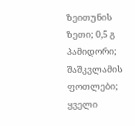ზეითუნის ზეთი; 0,5 გ პამიდორი; შაშკვლამის ფოთლები; ყველი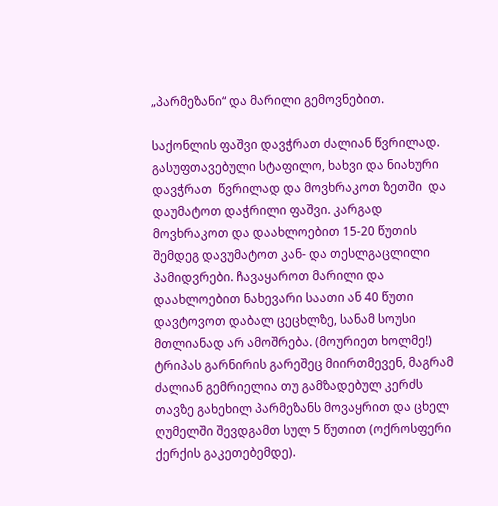„პარმეზანი“ და მარილი გემოვნებით.

საქონლის ფაშვი დავჭრათ ძალიან წვრილად.  გასუფთავებული სტაფილო, ხახვი და ნიახური დავჭრათ  წვრილად და მოვხრაკოთ ზეთში  და დაუმატოთ დაჭრილი ფაშვი. კარგად მოვხრაკოთ და დაახლოებით 15-20 წუთის შემდეგ დავუმატოთ კან- და თესლგაცლილი პამიდვრები. ჩავაყაროთ მარილი და დაახლოებით ნახევარი საათი ან 40 წუთი დავტოვოთ დაბალ ცეცხლზე, სანამ სოუსი მთლიანად არ ამოშრება. (მოურიეთ ხოლმე!)
ტრიპას გარნირის გარეშეც მიირთმევენ, მაგრამ ძალიან გემრიელია თუ გამზადებულ კერძს თავზე გახეხილ პარმეზანს მოვაყრით და ცხელ ღუმელში შევდგამთ სულ 5 წუთით (ოქროსფერი ქერქის გაკეთებემდე).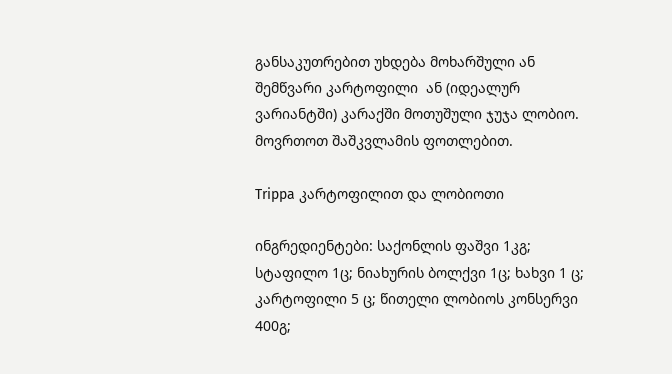განსაკუთრებით უხდება მოხარშული ან შემწვარი კარტოფილი  ან (იდეალურ ვარიანტში) კარაქში მოთუშული ჯუჯა ლობიო. მოვრთოთ შაშკვლამის ფოთლებით.

Trippa კარტოფილით და ლობიოთი

ინგრედიენტები: საქონლის ფაშვი 1კგ; სტაფილო 1ც; ნიახურის ბოლქვი 1ც; ხახვი 1 ც; კარტოფილი 5 ც; წითელი ლობიოს კონსერვი 400გ;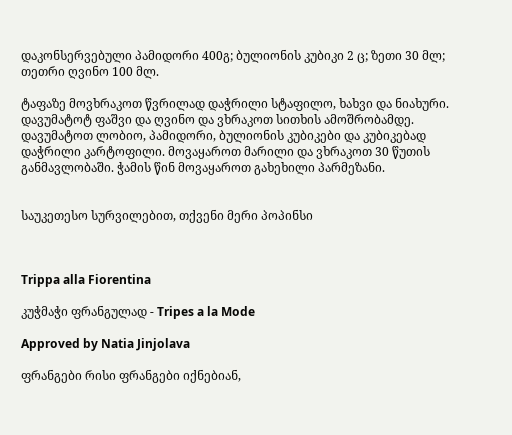დაკონსერვებული პამიდორი 400გ; ბულიონის კუბიკი 2 ც; ზეთი 30 მლ; თეთრი ღვინო 100 მლ.

ტაფაზე მოვხრაკოთ წვრილად დაჭრილი სტაფილო, ხახვი და ნიახური. დავუმატოტ ფაშვი და ღვინო და ვხრაკოთ სითხის ამოშრობამდე. დავუმატოთ ლობიო, პამიდორი, ბულიონის კუბიკები და კუბიკებად დაჭრილი კარტოფილი. მოვაყაროთ მარილი და ვხრაკოთ 30 წუთის განმავლობაში. ჭამის წინ მოვაყაროთ გახეხილი პარმეზანი.


საუკეთესო სურვილებით, თქვენი მერი პოპინსი



Trippa alla Fiorentina

კუჭმაჭი ფრანგულად - Tripes a la Mode

Approved by Natia Jinjolava

ფრანგები რისი ფრანგები იქნებიან,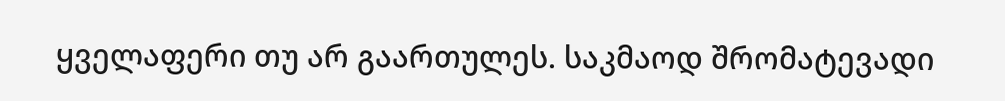ყველაფერი თუ არ გაართულეს. საკმაოდ შრომატევადი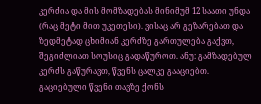კერძია და მის მომზადებას მინიმუმ 12 საათი უნდა (რაც მეტი მით უკეთესი). ვისაც არ გეზარებათ და ზედმეტად ცხიმიან კერძზე გართულება გაქვთ, შეგიძლიათ სოუსიც გადაწუროთ. ანუ: გამზადებულ კერძს გაწურავთ, წვენს ცალკე გააციებთ. გაციებული წვენი თავზე ქონს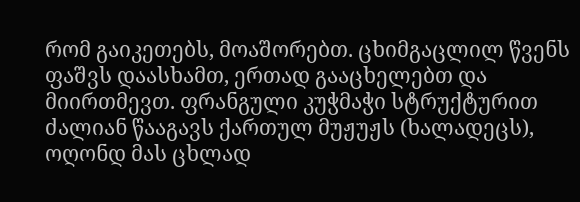რომ გაიკეთებს, მოაშორებთ. ცხიმგაცლილ წვენს ფაშვს დაასხამთ, ერთად გააცხელებთ და მიირთმევთ. ფრანგული კუჭმაჭი სტრუქტურით ძალიან წააგავს ქართულ მუჟუჟს (ხალადეცს), ოღონდ მას ცხლად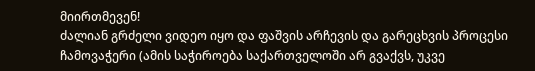მიირთმევენ!
ძალიან გრძელი ვიდეო იყო და ფაშვის არჩევის და გარეცხვის პროცესი ჩამოვაჭერი (ამის საჭიროება საქართველოში არ გვაქვს, უკვე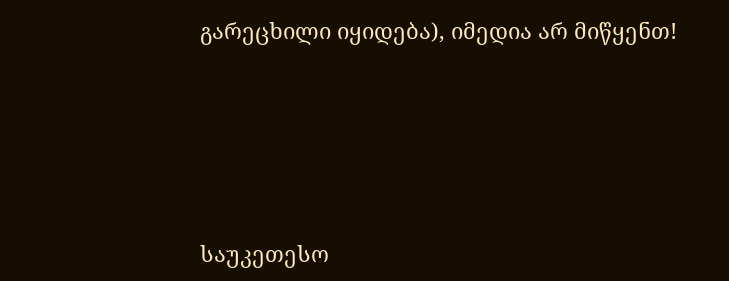გარეცხილი იყიდება), იმედია არ მიწყენთ!





საუკეთესო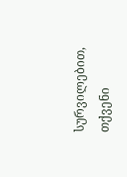სურვილებით, თქვენი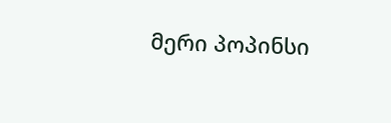მერი პოპინსი